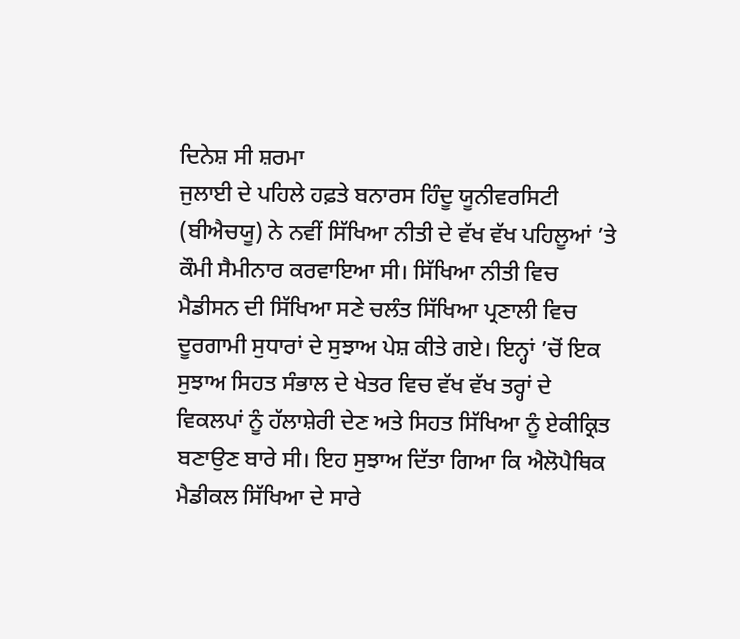ਦਿਨੇਸ਼ ਸੀ ਸ਼ਰਮਾ
ਜੁਲਾਈ ਦੇ ਪਹਿਲੇ ਹਫ਼ਤੇ ਬਨਾਰਸ ਹਿੰਦੂ ਯੂਨੀਵਰਸਿਟੀ (ਬੀਐਚਯੂ) ਨੇ ਨਵੀਂ ਸਿੱਖਿਆ ਨੀਤੀ ਦੇ ਵੱਖ ਵੱਖ ਪਹਿਲੂਆਂ ’ਤੇ ਕੌਮੀ ਸੈਮੀਨਾਰ ਕਰਵਾਇਆ ਸੀ। ਸਿੱਖਿਆ ਨੀਤੀ ਵਿਚ ਮੈਡੀਸਨ ਦੀ ਸਿੱਖਿਆ ਸਣੇ ਚਲੰਤ ਸਿੱਖਿਆ ਪ੍ਰਣਾਲੀ ਵਿਚ ਦੂਰਗਾਮੀ ਸੁਧਾਰਾਂ ਦੇ ਸੁਝਾਅ ਪੇਸ਼ ਕੀਤੇ ਗਏ। ਇਨ੍ਹਾਂ ’ਚੋਂ ਇਕ ਸੁਝਾਅ ਸਿਹਤ ਸੰਭਾਲ ਦੇ ਖੇਤਰ ਵਿਚ ਵੱਖ ਵੱਖ ਤਰ੍ਹਾਂ ਦੇ ਵਿਕਲਪਾਂ ਨੂੰ ਹੱਲਾਸ਼ੇਰੀ ਦੇਣ ਅਤੇ ਸਿਹਤ ਸਿੱਖਿਆ ਨੂੰ ਏਕੀਕ੍ਰਿਤ ਬਣਾਉਣ ਬਾਰੇ ਸੀ। ਇਹ ਸੁਝਾਅ ਦਿੱਤਾ ਗਿਆ ਕਿ ਐਲੋਪੈਥਿਕ ਮੈਡੀਕਲ ਸਿੱਖਿਆ ਦੇ ਸਾਰੇ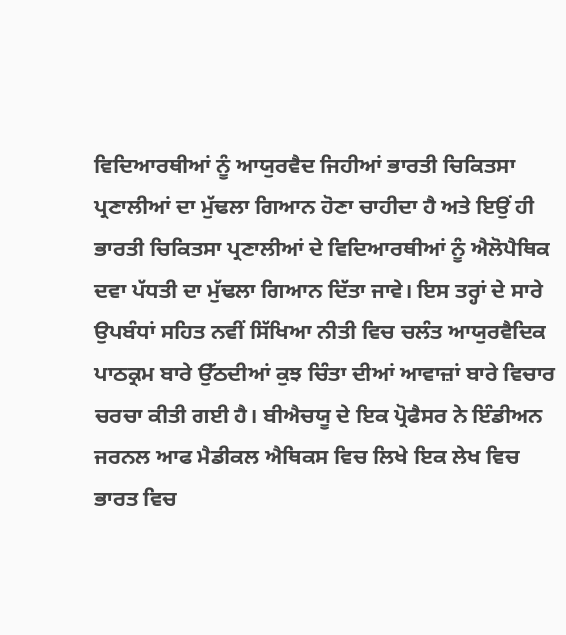ਵਿਦਿਆਰਥੀਆਂ ਨੂੰ ਆਯੁਰਵੈਦ ਜਿਹੀਆਂ ਭਾਰਤੀ ਚਿਕਿਤਸਾ ਪ੍ਰਣਾਲੀਆਂ ਦਾ ਮੁੱਢਲਾ ਗਿਆਨ ਹੋਣਾ ਚਾਹੀਦਾ ਹੈ ਅਤੇ ਇਉਂ ਹੀ ਭਾਰਤੀ ਚਿਕਿਤਸਾ ਪ੍ਰਣਾਲੀਆਂ ਦੇ ਵਿਦਿਆਰਥੀਆਂ ਨੂੰ ਐਲੋਪੈਥਿਕ ਦਵਾ ਪੱਧਤੀ ਦਾ ਮੁੱਢਲਾ ਗਿਆਨ ਦਿੱਤਾ ਜਾਵੇ। ਇਸ ਤਰ੍ਹਾਂ ਦੇ ਸਾਰੇ ਉਪਬੰਧਾਂ ਸਹਿਤ ਨਵੀਂ ਸਿੱਖਿਆ ਨੀਤੀ ਵਿਚ ਚਲੰਤ ਆਯੁਰਵੈਦਿਕ ਪਾਠਕ੍ਰਮ ਬਾਰੇ ਉੱਠਦੀਆਂ ਕੁਝ ਚਿੰਤਾ ਦੀਆਂ ਆਵਾਜ਼ਾਂ ਬਾਰੇ ਵਿਚਾਰ ਚਰਚਾ ਕੀਤੀ ਗਈ ਹੈ। ਬੀਐਚਯੂ ਦੇ ਇਕ ਪ੍ਰੋਫੈਸਰ ਨੇ ਇੰਡੀਅਨ ਜਰਨਲ ਆਫ ਮੈਡੀਕਲ ਐਥਿਕਸ ਵਿਚ ਲਿਖੇ ਇਕ ਲੇਖ ਵਿਚ ਭਾਰਤ ਵਿਚ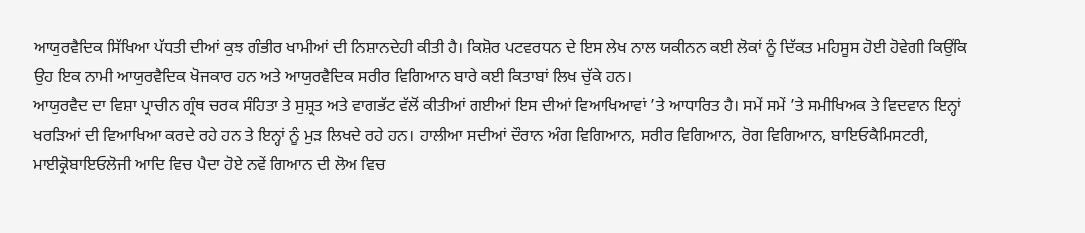ਆਯੁਰਵੈਦਿਕ ਸਿੱਖਿਆ ਪੱਧਤੀ ਦੀਆਂ ਕੁਝ ਗੰਭੀਰ ਖਾਮੀਆਂ ਦੀ ਨਿਸ਼ਾਨਦੇਹੀ ਕੀਤੀ ਹੈ। ਕਿਸ਼ੋਰ ਪਟਵਰਧਨ ਦੇ ਇਸ ਲੇਖ ਨਾਲ ਯਕੀਨਨ ਕਈ ਲੋਕਾਂ ਨੂੰ ਦਿੱਕਤ ਮਹਿਸੂਸ ਹੋਈ ਹੋਵੇਗੀ ਕਿਉਂਕਿ ਉਹ ਇਕ ਨਾਮੀ ਆਯੁਰਵੈਦਿਕ ਖੋਜਕਾਰ ਹਨ ਅਤੇ ਆਯੁਰਵੈਦਿਕ ਸਰੀਰ ਵਿਗਿਆਨ ਬਾਰੇ ਕਈ ਕਿਤਾਬਾਂ ਲਿਖ ਚੁੱਕੇ ਹਨ।
ਆਯੁਰਵੈਦ ਦਾ ਵਿਸ਼ਾ ਪ੍ਰਾਚੀਨ ਗ੍ਰੰਥ ਚਰਕ ਸੰਹਿਤਾ ਤੇ ਸੁਸ਼੍ਰਤ ਅਤੇ ਵਾਗਭੱਟ ਵੱਲੋਂ ਕੀਤੀਆਂ ਗਈਆਂ ਇਸ ਦੀਆਂ ਵਿਆਖਿਆਵਾਂ ’ਤੇ ਆਧਾਰਿਤ ਹੈ। ਸਮੇਂ ਸਮੇਂ ’ਤੇ ਸਮੀਖਿਅਕ ਤੇ ਵਿਦਵਾਨ ਇਨ੍ਹਾਂ ਖਰੜਿਆਂ ਦੀ ਵਿਆਖਿਆ ਕਰਦੇ ਰਹੇ ਹਨ ਤੇ ਇਨ੍ਹਾਂ ਨੂੰ ਮੁੜ ਲਿਖਦੇ ਰਹੇ ਹਨ। ਹਾਲੀਆ ਸਦੀਆਂ ਦੌਰਾਨ ਅੰਗ ਵਿਗਿਆਨ, ਸਰੀਰ ਵਿਗਿਆਨ, ਰੋਗ ਵਿਗਿਆਨ, ਬਾਇਓਕੈਮਿਸਟਰੀ, ਮਾਈਕ੍ਰੋਬਾਇਓਲੋਜੀ ਆਦਿ ਵਿਚ ਪੈਦਾ ਹੋਏ ਨਵੇਂ ਗਿਆਨ ਦੀ ਲੋਅ ਵਿਚ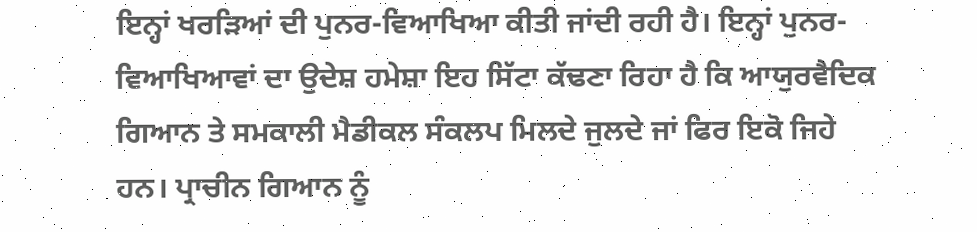ਇਨ੍ਹਾਂ ਖਰੜਿਆਂ ਦੀ ਪੁਨਰ-ਵਿਆਖਿਆ ਕੀਤੀ ਜਾਂਦੀ ਰਹੀ ਹੈ। ਇਨ੍ਹਾਂ ਪੁਨਰ-ਵਿਆਖਿਆਵਾਂ ਦਾ ਉਦੇਸ਼ ਹਮੇਸ਼ਾ ਇਹ ਸਿੱਟਾ ਕੱਢਣਾ ਰਿਹਾ ਹੈ ਕਿ ਆਯੁਰਵੈਦਿਕ ਗਿਆਨ ਤੇ ਸਮਕਾਲੀ ਮੈਡੀਕਲ ਸੰਕਲਪ ਮਿਲਦੇ ਜੁਲਦੇ ਜਾਂ ਫਿਰ ਇਕੋ ਜਿਹੇ ਹਨ। ਪ੍ਰਾਚੀਨ ਗਿਆਨ ਨੂੰ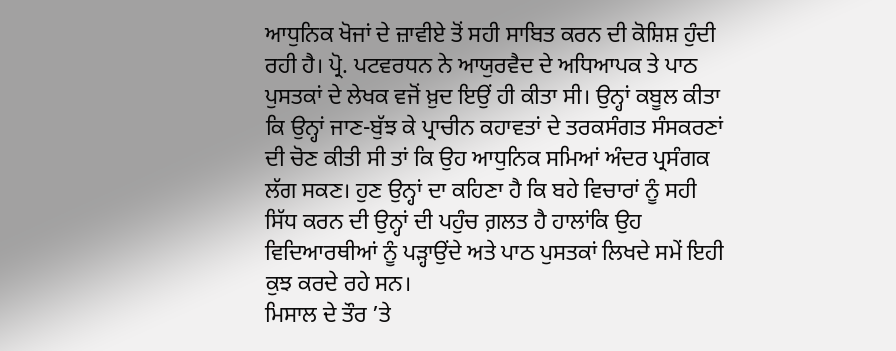ਆਧੁਨਿਕ ਖੋਜਾਂ ਦੇ ਜ਼ਾਵੀਏ ਤੋਂ ਸਹੀ ਸਾਬਿਤ ਕਰਨ ਦੀ ਕੋਸ਼ਿਸ਼ ਹੁੰਦੀ ਰਹੀ ਹੈ। ਪ੍ਰੋ. ਪਟਵਰਧਨ ਨੇ ਆਯੁਰਵੈਦ ਦੇ ਅਧਿਆਪਕ ਤੇ ਪਾਠ ਪੁਸਤਕਾਂ ਦੇ ਲੇਖਕ ਵਜੋਂ ਖ਼ੁਦ ਇਉਂ ਹੀ ਕੀਤਾ ਸੀ। ਉਨ੍ਹਾਂ ਕਬੂਲ ਕੀਤਾ ਕਿ ਉਨ੍ਹਾਂ ਜਾਣ-ਬੁੱਝ ਕੇ ਪ੍ਰਾਚੀਨ ਕਹਾਵਤਾਂ ਦੇ ਤਰਕਸੰਗਤ ਸੰਸਕਰਣਾਂ ਦੀ ਚੋਣ ਕੀਤੀ ਸੀ ਤਾਂ ਕਿ ਉਹ ਆਧੁਨਿਕ ਸਮਿਆਂ ਅੰਦਰ ਪ੍ਰਸੰਗਕ ਲੱਗ ਸਕਣ। ਹੁਣ ਉਨ੍ਹਾਂ ਦਾ ਕਹਿਣਾ ਹੈ ਕਿ ਬਹੇ ਵਿਚਾਰਾਂ ਨੂੰ ਸਹੀ ਸਿੱਧ ਕਰਨ ਦੀ ਉਨ੍ਹਾਂ ਦੀ ਪਹੁੰਚ ਗ਼ਲਤ ਹੈ ਹਾਲਾਂਕਿ ਉਹ ਵਿਦਿਆਰਥੀਆਂ ਨੂੰ ਪੜ੍ਹਾਉਂਦੇ ਅਤੇ ਪਾਠ ਪੁਸਤਕਾਂ ਲਿਖਦੇ ਸਮੇਂ ਇਹੀ ਕੁਝ ਕਰਦੇ ਰਹੇ ਸਨ।
ਮਿਸਾਲ ਦੇ ਤੌਰ ’ਤੇ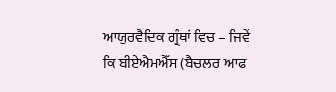ਆਯੁਰਵੈਦਿਕ ਗ੍ਰੰਥਾਂ ਵਿਚ – ਜਿਵੇਂ ਕਿ ਬੀਏਐਮਐੱਸ (ਬੈਚਲਰ ਆਫ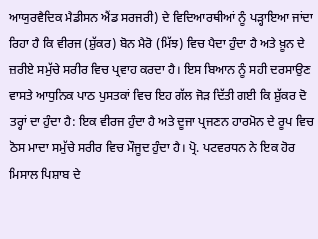ਆਯੁਰਵੈਦਿਕ ਮੈਡੀਸਨ ਐਂਡ ਸਰਜਰੀ) ਦੇ ਵਿਦਿਆਰਥੀਆਂ ਨੂੰ ਪੜ੍ਹਾਇਆ ਜਾਂਦਾ ਰਿਹਾ ਹੈ ਕਿ ਵੀਰਜ (ਸ਼ੁੱਕਰ) ਬੋਨ ਮੈਰੋ (ਮਿੱਝ) ਵਿਚ ਪੈਦਾ ਹੁੰਦਾ ਹੈ ਅਤੇ ਖ਼ੂਨ ਦੇ ਜ਼ਰੀਏ ਸਮੁੱਚੇ ਸਰੀਰ ਵਿਚ ਪ੍ਰਵਾਹ ਕਰਦਾ ਹੈ। ਇਸ ਬਿਆਨ ਨੂੰ ਸਹੀ ਦਰਸਾਉਣ ਵਾਸਤੇ ਆਧੁਨਿਕ ਪਾਠ ਪੁਸਤਕਾਂ ਵਿਚ ਇਹ ਗੱਲ ਜੋੜ ਦਿੱਤੀ ਗਈ ਕਿ ਸ਼ੁੱਕਰ ਦੋ ਤਰ੍ਹਾਂ ਦਾ ਹੁੰਦਾ ਹੈ: ਇਕ ਵੀਰਜ ਹੁੰਦਾ ਹੈ ਅਤੇ ਦੂਜਾ ਪ੍ਰਜਣਨ ਹਾਰਮੋਨ ਦੇ ਰੂਪ ਵਿਚ ਠੋਸ ਮਾਦਾ ਸਮੁੱਚੇ ਸਰੀਰ ਵਿਚ ਮੌਜੂਦ ਹੁੰਦਾ ਹੈ। ਪ੍ਰੋ. ਪਟਵਰਧਨ ਨੇ ਇਕ ਹੋਰ ਮਿਸਾਲ ਪਿਸ਼ਾਬ ਦੇ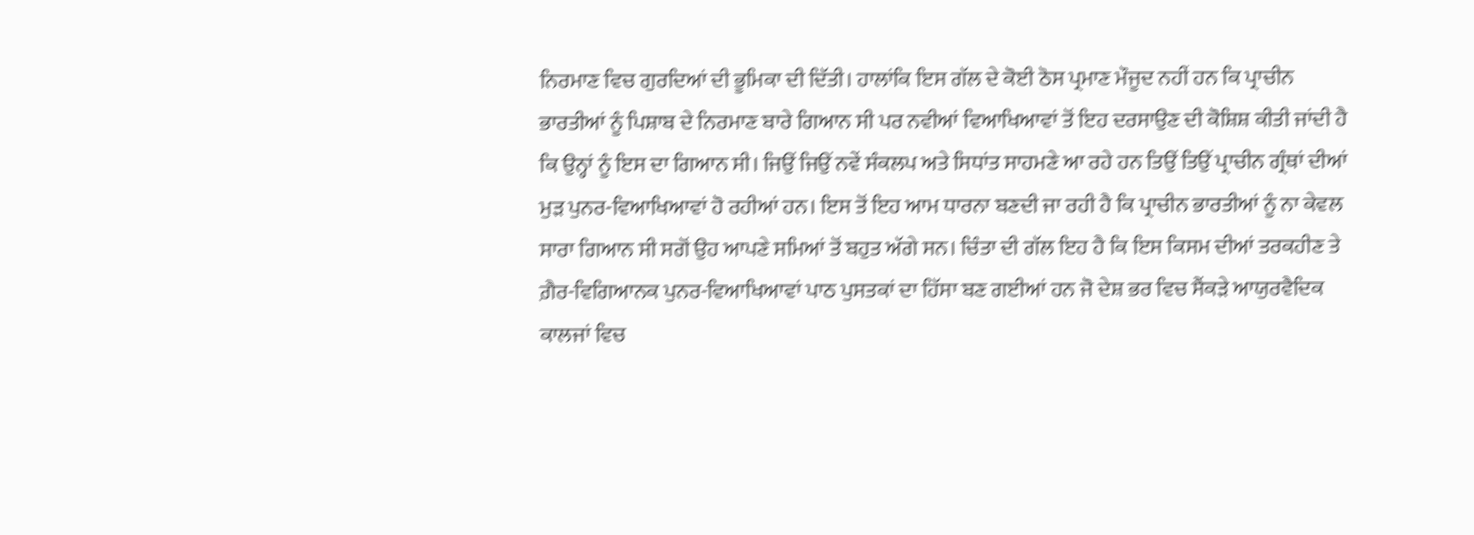ਨਿਰਮਾਣ ਵਿਚ ਗੁਰਦਿਆਂ ਦੀ ਭੂਮਿਕਾ ਦੀ ਦਿੱਤੀ। ਹਾਲਾਂਕਿ ਇਸ ਗੱਲ ਦੇ ਕੋਈ ਠੋਸ ਪ੍ਰਮਾਣ ਮੌਜੂਦ ਨਹੀਂ ਹਨ ਕਿ ਪ੍ਰਾਚੀਨ ਭਾਰਤੀਆਂ ਨੂੰ ਪਿਸ਼ਾਬ ਦੇ ਨਿਰਮਾਣ ਬਾਰੇ ਗਿਆਨ ਸੀ ਪਰ ਨਵੀਆਂ ਵਿਆਖਿਆਵਾਂ ਤੋਂ ਇਹ ਦਰਸਾਉਣ ਦੀ ਕੋਸ਼ਿਸ਼ ਕੀਤੀ ਜਾਂਦੀ ਹੈ ਕਿ ਉਨ੍ਹਾਂ ਨੂੰ ਇਸ ਦਾ ਗਿਆਨ ਸੀ। ਜਿਉਂ ਜਿਉਂ ਨਵੇਂ ਸੰਕਲਪ ਅਤੇ ਸਿਧਾਂਤ ਸਾਹਮਣੇ ਆ ਰਹੇ ਹਨ ਤਿਉਂ ਤਿਉਂ ਪ੍ਰਾਚੀਨ ਗ੍ਰੰਥਾਂ ਦੀਆਂ ਮੁੜ ਪੁਨਰ-ਵਿਆਖਿਆਵਾਂ ਹੋ ਰਹੀਆਂ ਹਨ। ਇਸ ਤੋਂ ਇਹ ਆਮ ਧਾਰਨਾ ਬਣਦੀ ਜਾ ਰਹੀ ਹੈ ਕਿ ਪ੍ਰਾਚੀਨ ਭਾਰਤੀਆਂ ਨੂੰ ਨਾ ਕੇਵਲ ਸਾਰਾ ਗਿਆਨ ਸੀ ਸਗੋਂ ਉਹ ਆਪਣੇ ਸਮਿਆਂ ਤੋਂ ਬਹੁਤ ਅੱਗੇ ਸਨ। ਚਿੰਤਾ ਦੀ ਗੱਲ ਇਹ ਹੈ ਕਿ ਇਸ ਕਿਸਮ ਦੀਆਂ ਤਰਕਹੀਣ ਤੇ ਗ਼ੈਰ-ਵਿਗਿਆਨਕ ਪੁਨਰ-ਵਿਆਖਿਆਵਾਂ ਪਾਠ ਪੁਸਤਕਾਂ ਦਾ ਹਿੱਸਾ ਬਣ ਗਈਆਂ ਹਨ ਜੋ ਦੇਸ਼ ਭਰ ਵਿਚ ਸੈਂਕੜੇ ਆਯੁਰਵੈਦਿਕ ਕਾਲਜਾਂ ਵਿਚ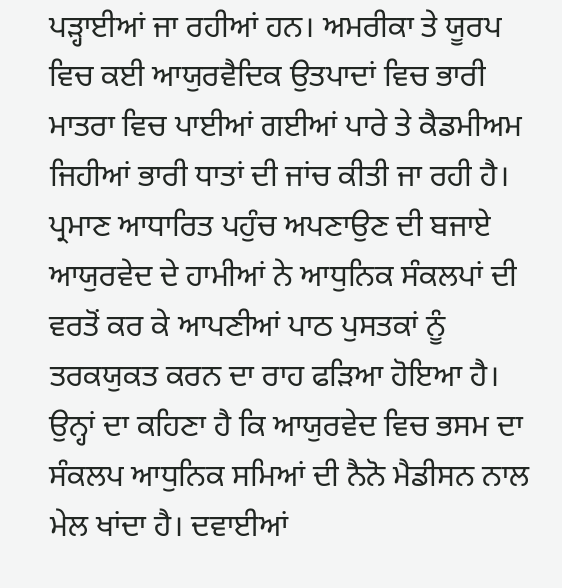ਪੜ੍ਹਾਈਆਂ ਜਾ ਰਹੀਆਂ ਹਨ। ਅਮਰੀਕਾ ਤੇ ਯੂਰਪ ਵਿਚ ਕਈ ਆਯੁਰਵੈਦਿਕ ਉਤਪਾਦਾਂ ਵਿਚ ਭਾਰੀ ਮਾਤਰਾ ਵਿਚ ਪਾਈਆਂ ਗਈਆਂ ਪਾਰੇ ਤੇ ਕੈਡਮੀਅਮ ਜਿਹੀਆਂ ਭਾਰੀ ਧਾਤਾਂ ਦੀ ਜਾਂਚ ਕੀਤੀ ਜਾ ਰਹੀ ਹੈ। ਪ੍ਰਮਾਣ ਆਧਾਰਿਤ ਪਹੁੰਚ ਅਪਣਾਉਣ ਦੀ ਬਜਾਏ ਆਯੁਰਵੇਦ ਦੇ ਹਾਮੀਆਂ ਨੇ ਆਧੁਨਿਕ ਸੰਕਲਪਾਂ ਦੀ ਵਰਤੋਂ ਕਰ ਕੇ ਆਪਣੀਆਂ ਪਾਠ ਪੁਸਤਕਾਂ ਨੂੰ ਤਰਕਯੁਕਤ ਕਰਨ ਦਾ ਰਾਹ ਫੜਿਆ ਹੋਇਆ ਹੈ। ਉਨ੍ਹਾਂ ਦਾ ਕਹਿਣਾ ਹੈ ਕਿ ਆਯੁਰਵੇਦ ਵਿਚ ਭਸਮ ਦਾ ਸੰਕਲਪ ਆਧੁਨਿਕ ਸਮਿਆਂ ਦੀ ਨੈਨੋ ਮੈਡੀਸਨ ਨਾਲ ਮੇਲ ਖਾਂਦਾ ਹੈ। ਦਵਾਈਆਂ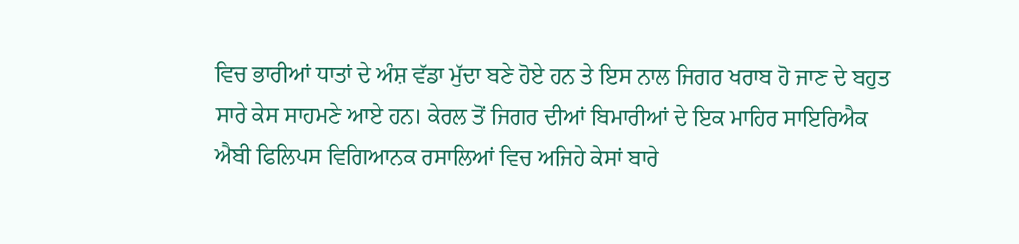ਵਿਚ ਭਾਰੀਆਂ ਧਾਤਾਂ ਦੇ ਅੰਸ਼ ਵੱਡਾ ਮੁੱਦਾ ਬਣੇ ਹੋਏ ਹਨ ਤੇ ਇਸ ਨਾਲ ਜਿਗਰ ਖਰਾਬ ਹੋ ਜਾਣ ਦੇ ਬਹੁਤ ਸਾਰੇ ਕੇਸ ਸਾਹਮਣੇ ਆਏ ਹਨ। ਕੇਰਲ ਤੋਂ ਜਿਗਰ ਦੀਆਂ ਬਿਮਾਰੀਆਂ ਦੇ ਇਕ ਮਾਹਿਰ ਸਾਇਰਿਐਕ ਐਬੀ ਫਿਲਿਪਸ ਵਿਗਿਆਨਕ ਰਸਾਲਿਆਂ ਵਿਚ ਅਜਿਹੇ ਕੇਸਾਂ ਬਾਰੇ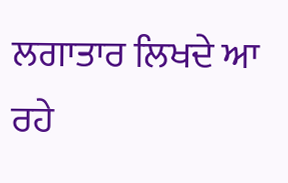ਲਗਾਤਾਰ ਲਿਖਦੇ ਆ ਰਹੇ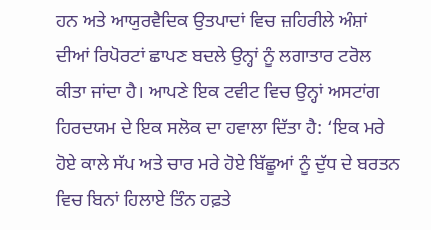ਹਨ ਅਤੇ ਆਯੁਰਵੈਦਿਕ ਉਤਪਾਦਾਂ ਵਿਚ ਜ਼ਹਿਰੀਲੇ ਅੰਸ਼ਾਂ ਦੀਆਂ ਰਿਪੋਰਟਾਂ ਛਾਪਣ ਬਦਲੇ ਉਨ੍ਹਾਂ ਨੂੰ ਲਗਾਤਾਰ ਟਰੋਲ ਕੀਤਾ ਜਾਂਦਾ ਹੈ। ਆਪਣੇ ਇਕ ਟਵੀਟ ਵਿਚ ਉਨ੍ਹਾਂ ਅਸਟਾਂਗ ਹਿਰਦਯਮ ਦੇ ਇਕ ਸਲੋਕ ਦਾ ਹਵਾਲਾ ਦਿੱਤਾ ਹੈ: ‘ਇਕ ਮਰੇ ਹੋਏ ਕਾਲੇ ਸੱਪ ਅਤੇ ਚਾਰ ਮਰੇ ਹੋਏ ਬਿੱਛੂਆਂ ਨੂੰ ਦੁੱਧ ਦੇ ਬਰਤਨ ਵਿਚ ਬਿਨਾਂ ਹਿਲਾਏ ਤਿੰਨ ਹਫ਼ਤੇ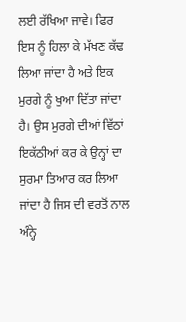ਲਈ ਰੱਖਿਆ ਜਾਵੇ। ਫਿਰ ਇਸ ਨੂੰ ਹਿਲਾ ਕੇ ਮੱਖਣ ਕੱਢ ਲਿਆ ਜਾਂਦਾ ਹੈ ਅਤੇ ਇਕ ਮੁਰਗੇ ਨੂੰ ਖੁਆ ਦਿੱਤਾ ਜਾਂਦਾ ਹੈ। ਉਸ ਮੁਰਗੇ ਦੀਆਂ ਵਿੱਠਾਂ ਇਕੱਠੀਆਂ ਕਰ ਕੇ ਉਨ੍ਹਾਂ ਦਾ ਸੁਰਮਾ ਤਿਆਰ ਕਰ ਲਿਆ ਜਾਂਦਾ ਹੈ ਜਿਸ ਦੀ ਵਰਤੋਂ ਨਾਲ ਅੰਨ੍ਹੇ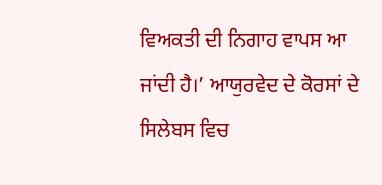ਵਿਅਕਤੀ ਦੀ ਨਿਗਾਹ ਵਾਪਸ ਆ ਜਾਂਦੀ ਹੈ।’ ਆਯੁਰਵੇਦ ਦੇ ਕੋਰਸਾਂ ਦੇ ਸਿਲੇਬਸ ਵਿਚ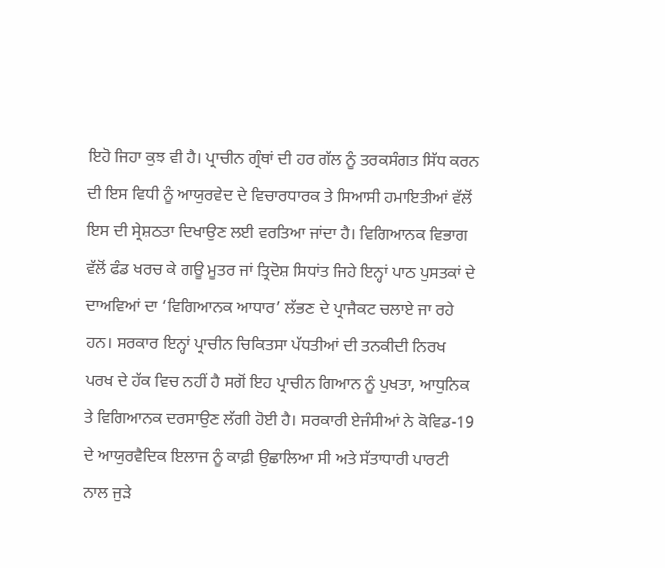ਇਹੋ ਜਿਹਾ ਕੁਝ ਵੀ ਹੈ। ਪ੍ਰਾਚੀਨ ਗ੍ਰੰਥਾਂ ਦੀ ਹਰ ਗੱਲ ਨੂੰ ਤਰਕਸੰਗਤ ਸਿੱਧ ਕਰਨ ਦੀ ਇਸ ਵਿਧੀ ਨੂੰ ਆਯੁਰਵੇਦ ਦੇ ਵਿਚਾਰਧਾਰਕ ਤੇ ਸਿਆਸੀ ਹਮਾਇਤੀਆਂ ਵੱਲੋਂ ਇਸ ਦੀ ਸ੍ਰੇਸ਼ਠਤਾ ਦਿਖਾਉਣ ਲਈ ਵਰਤਿਆ ਜਾਂਦਾ ਹੈ। ਵਿਗਿਆਨਕ ਵਿਭਾਗ ਵੱਲੋਂ ਫੰਡ ਖਰਚ ਕੇ ਗਊ ਮੂਤਰ ਜਾਂ ਤ੍ਰਿਦੋਸ਼ ਸਿਧਾਂਤ ਜਿਹੇ ਇਨ੍ਹਾਂ ਪਾਠ ਪੁਸਤਕਾਂ ਦੇ ਦਾਅਵਿਆਂ ਦਾ ‘ਵਿਗਿਆਨਕ ਆਧਾਰ’ ਲੱਭਣ ਦੇ ਪ੍ਰਾਜੈਕਟ ਚਲਾਏ ਜਾ ਰਹੇ ਹਨ। ਸਰਕਾਰ ਇਨ੍ਹਾਂ ਪ੍ਰਾਚੀਨ ਚਿਕਿਤਸਾ ਪੱਧਤੀਆਂ ਦੀ ਤਨਕੀਦੀ ਨਿਰਖ ਪਰਖ ਦੇ ਹੱਕ ਵਿਚ ਨਹੀਂ ਹੈ ਸਗੋਂ ਇਹ ਪ੍ਰਾਚੀਨ ਗਿਆਨ ਨੂੰ ਪੁਖਤਾ, ਆਧੁਨਿਕ ਤੇ ਵਿਗਿਆਨਕ ਦਰਸਾਉਣ ਲੱਗੀ ਹੋਈ ਹੈ। ਸਰਕਾਰੀ ਏਜੰਸੀਆਂ ਨੇ ਕੋਵਿਡ-19 ਦੇ ਆਯੁਰਵੈਦਿਕ ਇਲਾਜ ਨੂੰ ਕਾਫ਼ੀ ਉਛਾਲਿਆ ਸੀ ਅਤੇ ਸੱਤਾਧਾਰੀ ਪਾਰਟੀ ਨਾਲ ਜੁੜੇ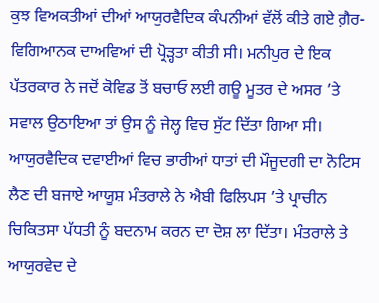ਕੁਝ ਵਿਅਕਤੀਆਂ ਦੀਆਂ ਆਯੁਰਵੈਦਿਕ ਕੰਪਨੀਆਂ ਵੱਲੋਂ ਕੀਤੇ ਗਏ ਗ਼ੈਰ-ਵਿਗਿਆਨਕ ਦਾਅਵਿਆਂ ਦੀ ਪ੍ਰੋੜ੍ਹਤਾ ਕੀਤੀ ਸੀ। ਮਨੀਪੁਰ ਦੇ ਇਕ ਪੱਤਰਕਾਰ ਨੇ ਜਦੋਂ ਕੋਵਿਡ ਤੋਂ ਬਚਾਓ ਲਈ ਗਊ ਮੂਤਰ ਦੇ ਅਸਰ ’ਤੇ ਸਵਾਲ ਉਠਾਇਆ ਤਾਂ ਉਸ ਨੂੰ ਜੇਲ੍ਹ ਵਿਚ ਸੁੱਟ ਦਿੱਤਾ ਗਿਆ ਸੀ। ਆਯੁਰਵੈਦਿਕ ਦਵਾਈਆਂ ਵਿਚ ਭਾਰੀਆਂ ਧਾਤਾਂ ਦੀ ਮੌਜੂਦਗੀ ਦਾ ਨੋਟਿਸ ਲੈਣ ਦੀ ਬਜਾਏ ਆਯੂਸ਼ ਮੰਤਰਾਲੇ ਨੇ ਐਬੀ ਫਿਲਿਪਸ ’ਤੇ ਪ੍ਰਾਚੀਨ ਚਿਕਿਤਸਾ ਪੱਧਤੀ ਨੂੰ ਬਦਨਾਮ ਕਰਨ ਦਾ ਦੋਸ਼ ਲਾ ਦਿੱਤਾ। ਮੰਤਰਾਲੇ ਤੇ ਆਯੁਰਵੇਦ ਦੇ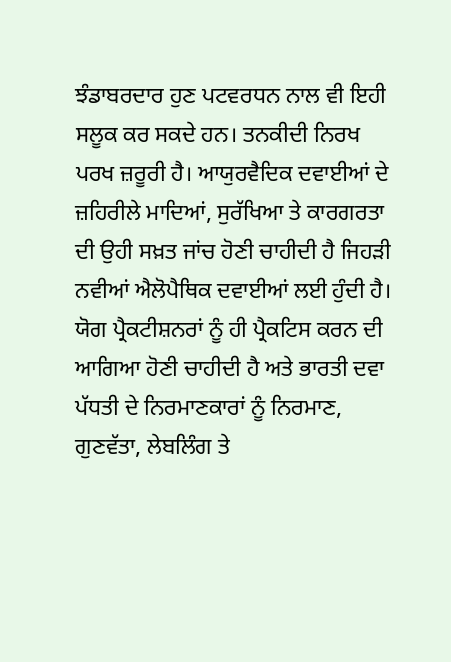ਝੰਡਾਬਰਦਾਰ ਹੁਣ ਪਟਵਰਧਨ ਨਾਲ ਵੀ ਇਹੀ ਸਲੂਕ ਕਰ ਸਕਦੇ ਹਨ। ਤਨਕੀਦੀ ਨਿਰਖ ਪਰਖ ਜ਼ਰੂਰੀ ਹੈ। ਆਯੁਰਵੈਦਿਕ ਦਵਾਈਆਂ ਦੇ ਜ਼ਹਿਰੀਲੇ ਮਾਦਿਆਂ, ਸੁਰੱਖਿਆ ਤੇ ਕਾਰਗਰਤਾ ਦੀ ਉਹੀ ਸਖ਼ਤ ਜਾਂਚ ਹੋਣੀ ਚਾਹੀਦੀ ਹੈ ਜਿਹੜੀ ਨਵੀਆਂ ਐਲੋਪੈਥਿਕ ਦਵਾਈਆਂ ਲਈ ਹੁੰਦੀ ਹੈ। ਯੋਗ ਪ੍ਰੈਕਟੀਸ਼ਨਰਾਂ ਨੂੰ ਹੀ ਪ੍ਰੈਕਟਿਸ ਕਰਨ ਦੀ ਆਗਿਆ ਹੋਣੀ ਚਾਹੀਦੀ ਹੈ ਅਤੇ ਭਾਰਤੀ ਦਵਾ ਪੱਧਤੀ ਦੇ ਨਿਰਮਾਣਕਾਰਾਂ ਨੂੰ ਨਿਰਮਾਣ, ਗੁਣਵੱਤਾ, ਲੇਬਲਿੰਗ ਤੇ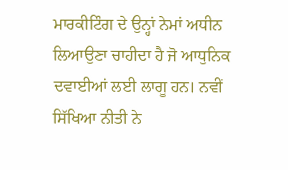ਮਾਰਕੀਟਿੰਗ ਦੇ ਉਨ੍ਹਾਂ ਨੇਮਾਂ ਅਧੀਨ ਲਿਆਉਣਾ ਚਾਹੀਦਾ ਹੈ ਜੋ ਆਧੁਨਿਕ ਦਵਾਈਆਂ ਲਈ ਲਾਗੂ ਹਨ। ਨਵੀਂ ਸਿੱਖਿਆ ਨੀਤੀ ਨੇ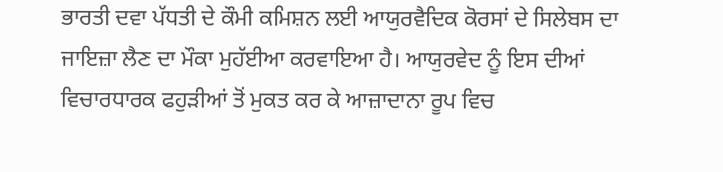ਭਾਰਤੀ ਦਵਾ ਪੱਧਤੀ ਦੇ ਕੌਮੀ ਕਮਿਸ਼ਨ ਲਈ ਆਯੁਰਵੈਦਿਕ ਕੋਰਸਾਂ ਦੇ ਸਿਲੇਬਸ ਦਾ ਜਾਇਜ਼ਾ ਲੈਣ ਦਾ ਮੌਕਾ ਮੁਹੱਈਆ ਕਰਵਾਇਆ ਹੈ। ਆਯੁਰਵੇਦ ਨੂੰ ਇਸ ਦੀਆਂ ਵਿਚਾਰਧਾਰਕ ਫਹੁੜੀਆਂ ਤੋਂ ਮੁਕਤ ਕਰ ਕੇ ਆਜ਼ਾਦਾਨਾ ਰੂਪ ਵਿਚ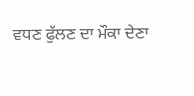ਵਧਣ ਫੁੱਲਣ ਦਾ ਮੌਕਾ ਦੇਣਾ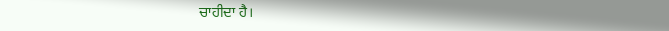ਚਾਹੀਦਾ ਹੈ।